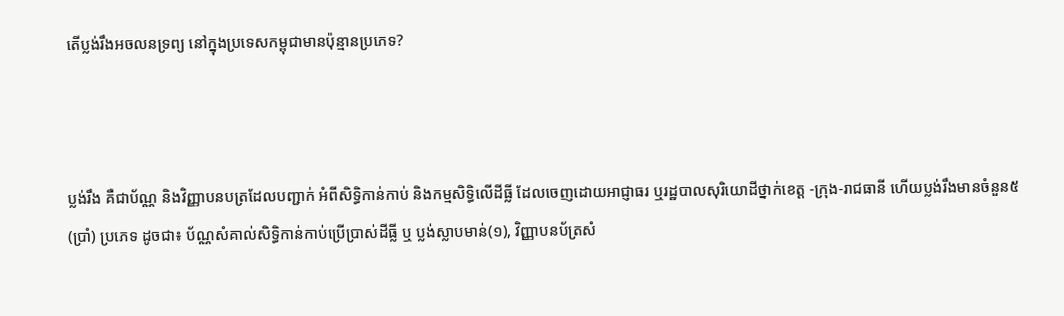តើប្លង់រឹងអចលនទ្រព្យ នៅក្នុងប្រទេសកម្ពុជាមានប៉ុន្មានប្រភេទ?



ប្លង់រឹង គឺជាប័ណ្ណ និងវិញ្ញាបនបត្រដែលបញ្ជាក់ អំពីសិទ្ធិកាន់កាប់ និងកម្មសិទ្ធិលើដីធ្លី ដែលចេញដោយអាជ្ញាធរ ឬរដ្ឋបាលសុរិយោដីថ្នាក់ខេត្ត -ក្រុង-រាជធានី ហើយប្លង់រឹងមានចំនួន៥ (ប្រាំ) ប្រភេទ ដូចជា៖ ប័ណ្ណសំគាល់សិទ្ធិកាន់កាប់ប្រើប្រាស់ដីធ្លី ឬ ប្លង់ស្លាបមាន់(១), វិញ្ញាបនប័ត្រសំ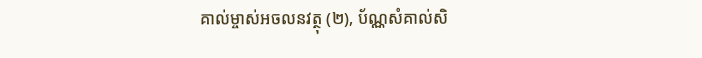គាល់ម្ចាស់អចលនវត្ថុ (២), ប័ណ្ណសំគាល់សិ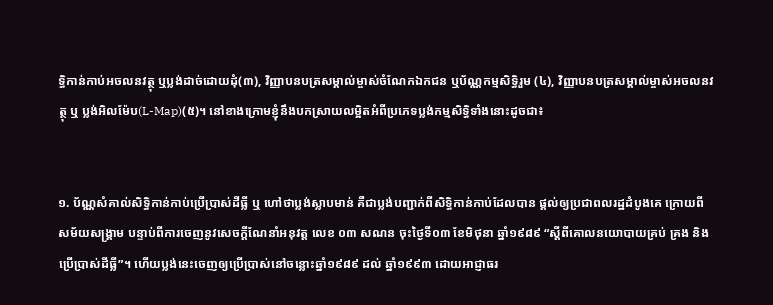ទ្ធិកាន់កាប់អចលនវត្ថុ ឬប្លង់ដាច់ដោយដុំ(៣), វិញ្ញាបនបត្រសម្គាល់ម្ចាស់ចំណែកឯកជន ឬប័ណ្ណកម្មសិទ្ធិរួម (៤), វិញ្ញាបនបត្រសម្គាល់ម្ចាស់អចលនវត្ថុ ឬ ប្លង់អិលម៉ែប(L-Map)(៥)។ នៅខាងក្រោមខ្ញុំនឹងបកស្រាយលម្អិតអំពីប្រភេទប្លង់កម្មសិទ្ធិទាំងនោះដូចជា៖


១. ប័ណ្ណសំគាល់សិទ្ធិកាន់កាប់ប្រើប្រាស់ដីធ្លី ឬ ហៅថាប្លង់ស្លាបមាន់ គឺជាប្លង់បញ្ជាក់ពីសិទ្ធិកាន់កាប់ដែលបាន ផ្ដល់ឲ្យប្រជាពលរដ្ឋដំបូងគេ ក្រោយពីសម័យសង្គ្រាម បន្ទាប់ពីការចេញនូវសេចក្ដីណែនាំអនុវត្ដ លេខ ០៣ សណន ចុះថ្ងៃទី០៣ ខែមិថុនា ឆ្នាំ១៩៨៩ “ស្ដីពីគោលនយោបាយគ្រប់ គ្រង និងប្រើប្រាស់ដីធ្លី”។ ហើយប្លង់នេះចេញឲ្យប្រើប្រាស់នៅចន្លោះឆ្នាំ១៩៨៩ ដល់ ឆ្នាំ១៩៩៣ ដោយអាជ្ញាធរ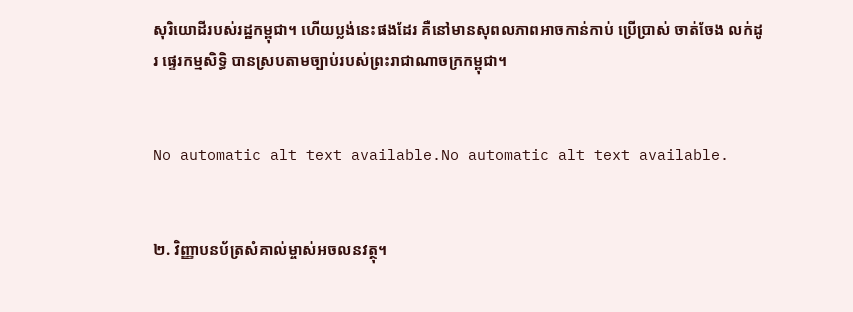សុរិយោដីរបស់រដ្ឋកម្ពុជា។ ហើយប្លង់នេះផងដែរ គឺនៅមានសុពលភាពអាចកាន់កាប់ ប្រើប្រាស់ ចាត់ចែង លក់ដូរ ផ្ទេរកម្មសិទ្ធិ បានស្របតាមច្បាប់របស់ព្រះរាជាណាចក្រកម្ពុជា។


No automatic alt text available.No automatic alt text available.


២. វិញ្ញាបនប័ត្រសំគាល់ម្ចាស់អចលនវត្ថុ។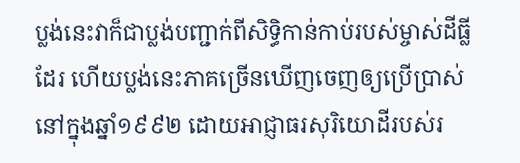ប្លង់នេះវាក៏ជាប្លង់បញ្ជាក់ពីសិទ្ធិកាន់កាប់របស់ម្ចាស់ដីធ្លីដែរ ហើយប្លង់នេះភាគច្រើនឃើញចេញឲ្យប្រើប្រាស់នៅក្នុងឆ្នាំ១៩៩២ ដោយអាជ្ញាធរសុរិយោដីរបស់រ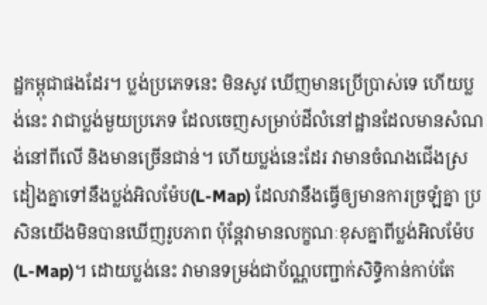ដ្ឋកម្ពុជាផងដែរ។ ប្លង់ប្រភេទនេះ មិនសូវ ឃើញមានប្រើប្រាស់ទេ ហើយប្លង់នេះ វាជាប្លង់មួយប្រភេទ ដែលចេញសម្រាប់ដីលំនៅដ្ឋានដែលមានសំណង់នៅពីលើ និងមានច្រើនជាន់។ ហើយប្លង់នេះដែរ វាមានចំណងជើងស្រដៀងគ្នាទៅនឹងប្លង់អិលម៉ែប(L-Map) ដែលវានឹងធ្វើឲ្យមានការច្រឡំគ្នា ប្រសិនយើងមិនបានឃើញរូបភាព ប៉ុន្ដែវាមានលក្ខណៈខុសគ្នាពីប្លង់អិលម៉ែប(L-Map)។ ដោយប្លង់នេះ វាមានទម្រង់ជាប័ណ្ណបញ្ជាក់សិទ្ធិកាន់កាប់តែ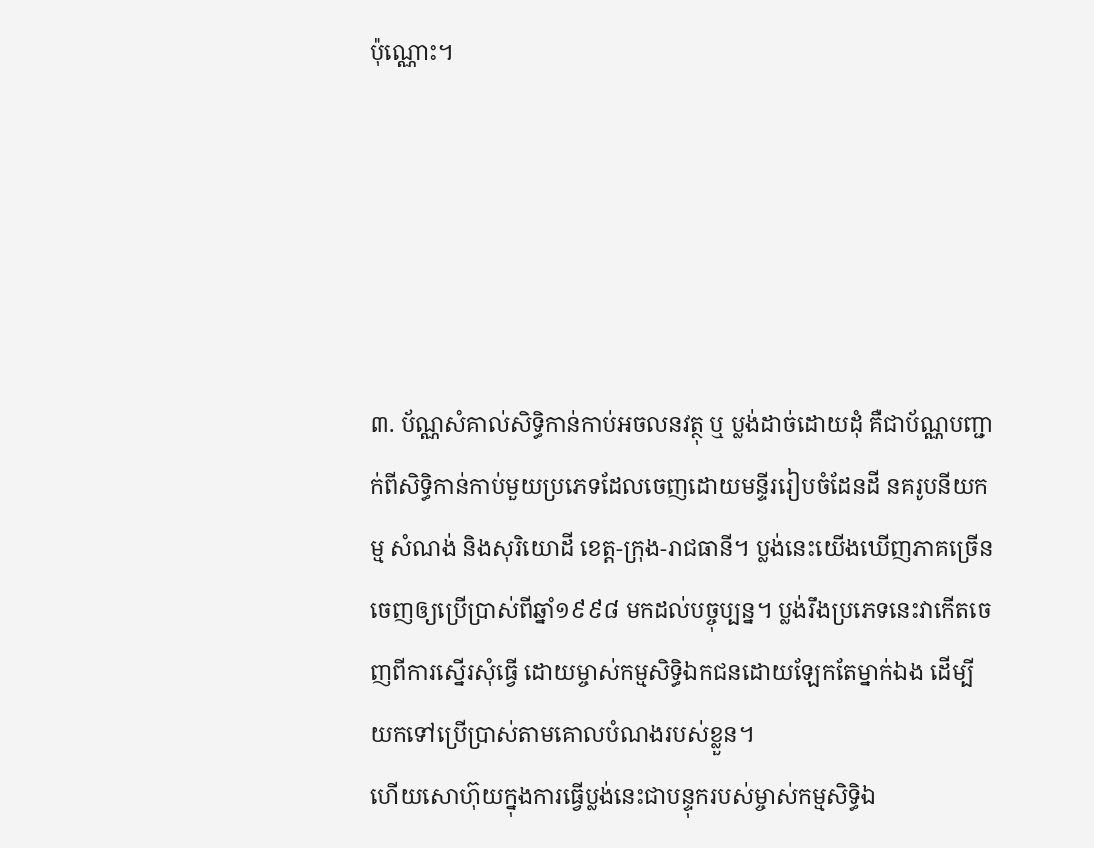ប៉ុណ្ណោះ។





៣. ប័ណ្ណសំគាល់សិទ្ធិកាន់កាប់អចលនវត្ថុ ឬ ប្លង់ដាច់ដោយដុំ គឺជាប័ណ្ណបញ្ជាក់ពីសិទ្ធិកាន់កាប់មួយប្រភេទដែលចេញដោយមន្ទីររៀបចំដែនដី នគរូបនីយកម្ម សំណង់ និងសុរិយោដី ខេត្ដ-ក្រុង-រាជធានី។ ប្លង់នេះយើងឃើញភាគច្រើនចេញឲ្យប្រើប្រាស់ពីឆ្នាំ១៩៩៨ មកដល់បច្ចុប្បន្ន។ ប្លង់រឹងប្រភេទនេះវាកើតចេញពីការសើ្នរសុំធ្វើ ដោយម្ចាស់កម្មសិទ្ធិឯកជនដោយឡែកតែម្នាក់ឯង ដើម្បីយកទៅប្រើប្រាស់តាមគោលបំណងរបស់ខ្លួន។
ហើយសោហ៊ុយក្នុងការធ្វើប្លង់នេះជាបន្ទុករបស់ម្ចាស់កម្មសិទ្ធិឯ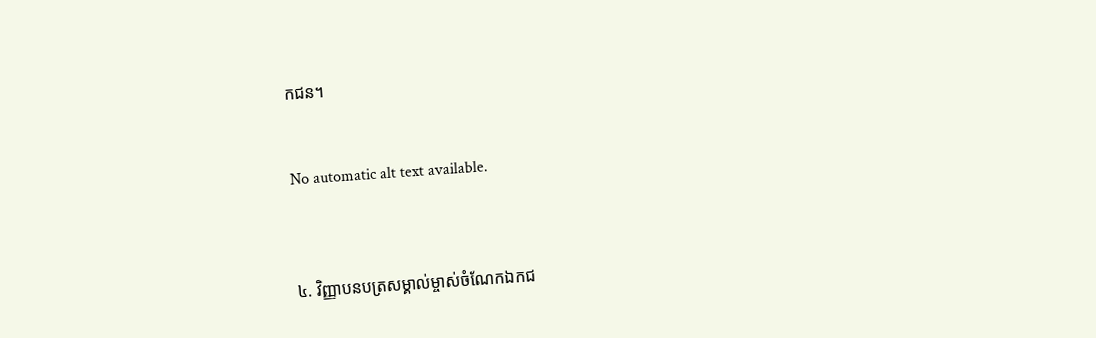កជន។


No automatic alt text available.



៤. វិញ្ញាបនបត្រសម្គាល់ម្ចាស់ចំណែកឯកជ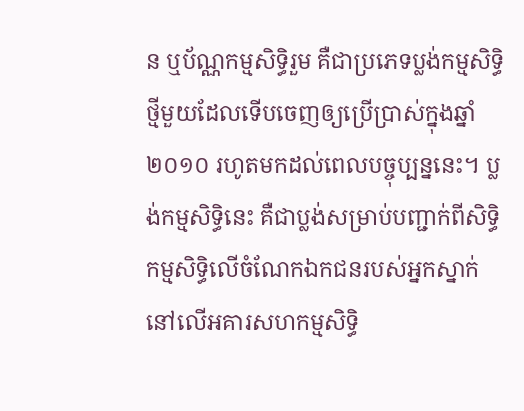ន ឬប័ណ្ណកម្មសិទ្ធិរួម គឺជាប្រភេទប្លង់កម្មសិទ្ធិ ថ្មីមួយដែលទើបចេញឲ្យប្រើប្រាស់ក្នុងឆ្នាំ២០១០ រហូតមកដល់ពេលបច្ចុប្បន្ននេះ។ ប្លង់កម្មសិទ្ធិនេះ គឺជាប្លង់សម្រាប់បញ្ជាក់ពីសិទ្ធិកម្មសិទ្ធិលើចំណែកឯកជនរបស់អ្នកស្នាក់នៅលើអគារសហកម្មសិទ្ធិ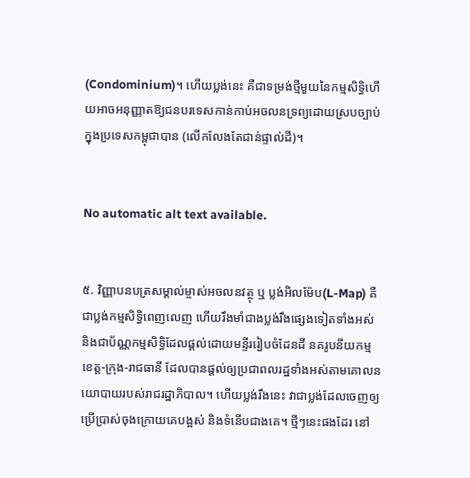(Condominium)។ ហើយប្លង់នេះ គឺជាទម្រង់ថ្មីមួយនៃកម្មសិទ្ធិហើយអាចអនុញ្ញាតឱ្យជនបរទេសកាន់កាប់អចលនទ្រព្យដោយស្របច្បាប់ក្នុងប្រទេសកម្ពុជាបាន (លើកលែងតែជាន់ផ្ទាល់ដី)។


No automatic alt text available.


៥. វិញ្ញាបនបត្រសម្គាល់ម្ចាស់អចលនវត្ថុ ឬ ប្លង់អិលម៉ែប(L-Map) គឺជាប្លង់កម្មសិទ្ធិពេញលេញ ហើយរឹងមាំជាងប្លង់រឹងផ្សេងទៀតទាំងអស់ និងជាប័ណ្ណកម្មសិទ្ធិដែលផ្ដល់ដោយមន្ទីររៀបចំដែនដី នគរូបនីយកម្មខេត្ដ-ក្រុង-រាជធានី ដែលបានផ្ដល់ឲ្យប្រជាពលរដ្ឋទាំងអស់តាមគោលនយោបាយរបស់រាជរដ្ឋាភិបាល។ ហើយប្លង់រឹងនេះ វាជាប្លង់ដែលចេញឲ្យប្រើប្រាស់ចុងក្រោយគេបង្អស់ និងទំនើបជាងគេ។ ថ្មីៗនេះផងដែរ នៅ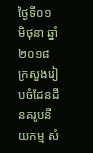ថ្ងៃទី០១ មិថុនា ឆ្នាំ២០១៨ ក្រសួងរៀបចំដែនដី នគរូបនីយកម្ម សំ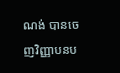ណង់ បានចេញវិញ្ញាបនប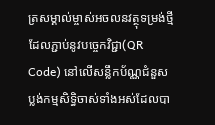ត្រសម្គាល់ម្ចាស់អចលនវត្ថុទម្រង់ថ្មីដែលភ្ជាប់នូវបច្ចេកវិជ្ជា(QR Code) នៅលើសន្លឹកប័ណ្ណជំនួសប្លង់កម្មសិទ្ធិចាស់ទាំងអស់ដែលបា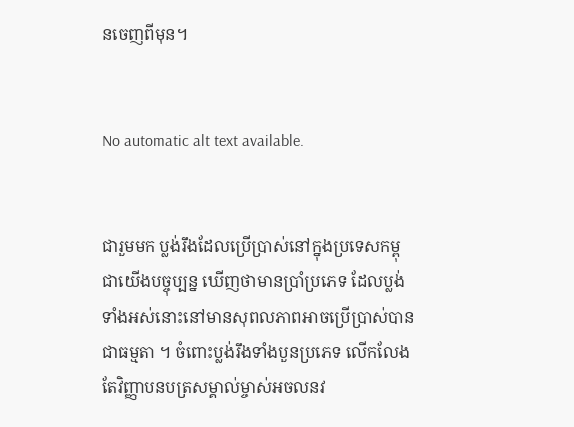នចេញពីមុន។


No automatic alt text available.


ជារួមមក ប្លង់រឹងដែលប្រើប្រាស់នៅក្នុងប្រទេសកម្ពុជាយើងបច្ចុប្បន្ន ឃើញថាមានប្រាំប្រភេទ ដែលប្លង់ទាំងអស់នោះនៅមានសុពលភាពអាចប្រើប្រាស់បានជាធម្មតា ។ ចំពោះប្លង់រឹងទាំងបួនប្រភេទ លើកលែងតែវិញ្ញាបនបត្រសម្គាល់ម្ចាស់អចលនវ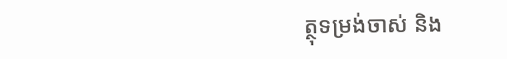ត្ថុទម្រង់ចាស់ និង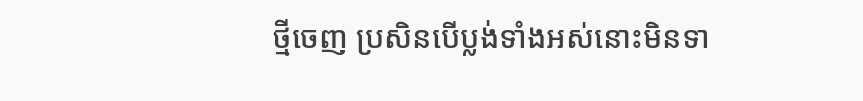ថ្មីចេញ ប្រសិនបើប្លង់ទាំងអស់នោះមិនទា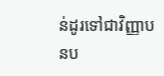ន់ដូរទៅជាវិញ្ញាបនប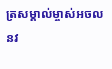ត្រសម្គាល់ម្ចាស់អចលនវ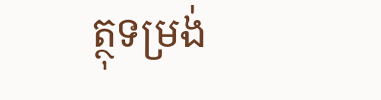ត្ថុទម្រង់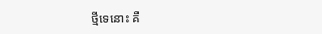ថ្មីទេនោះ គឺ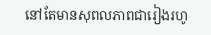នៅតែមានសុពលភាពជារៀងរហូ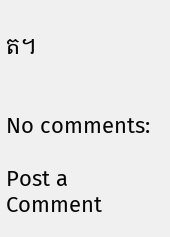ត។


No comments:

Post a Comment